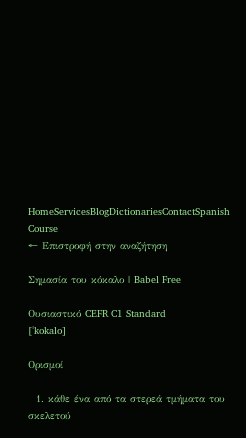HomeServicesBlogDictionariesContactSpanish Course
← Επιστροφή στην αναζήτηση

Σημασία του κόκαλο | Babel Free

Ουσιαστικό CEFR C1 Standard
[ˈkokalo]

Ορισμοί

  1. κάθε ένα από τα στερεά τμήματα του σκελετού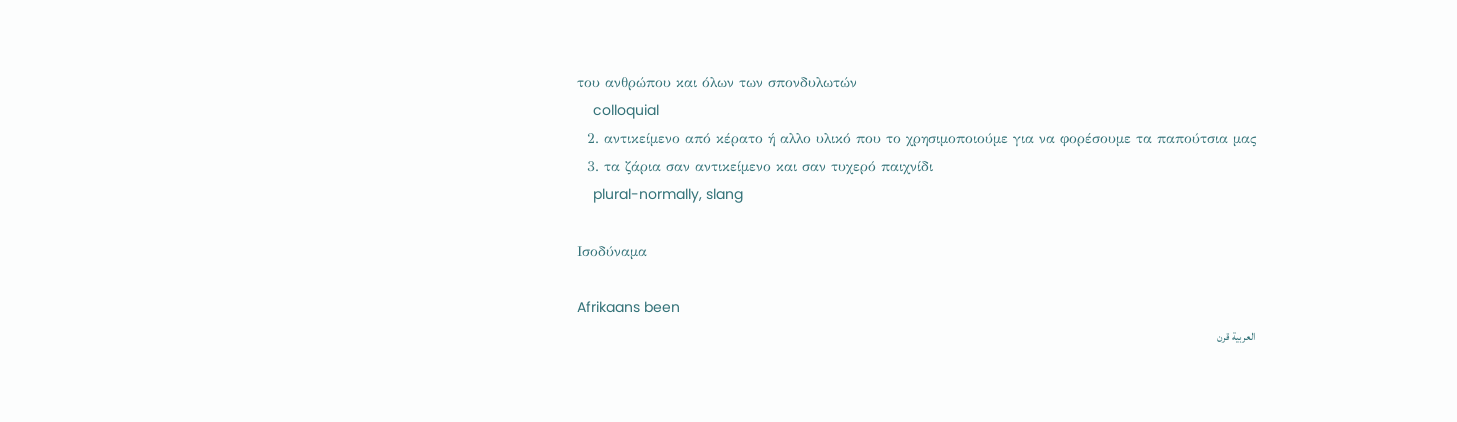του ανθρώπου και όλων των σπονδυλωτών
    colloquial
  2. αντικείμενο από κέρατο ή αλλο υλικό που το χρησιμοποιούμε για να φορέσουμε τα παπούτσια μας
  3. τα ζάρια σαν αντικείμενο και σαν τυχερό παιχνίδι
    plural-normally, slang

Ισοδύναμα

Afrikaans been
العربية قرن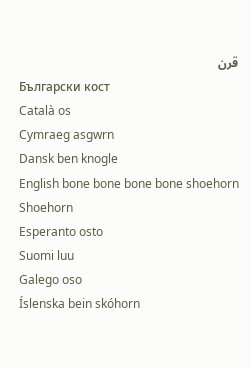قرن
Български кост
Català os
Cymraeg asgwrn
Dansk ben knogle
English bone bone bone bone shoehorn Shoehorn
Esperanto osto
Suomi luu
Galego oso
Íslenska bein skóhorn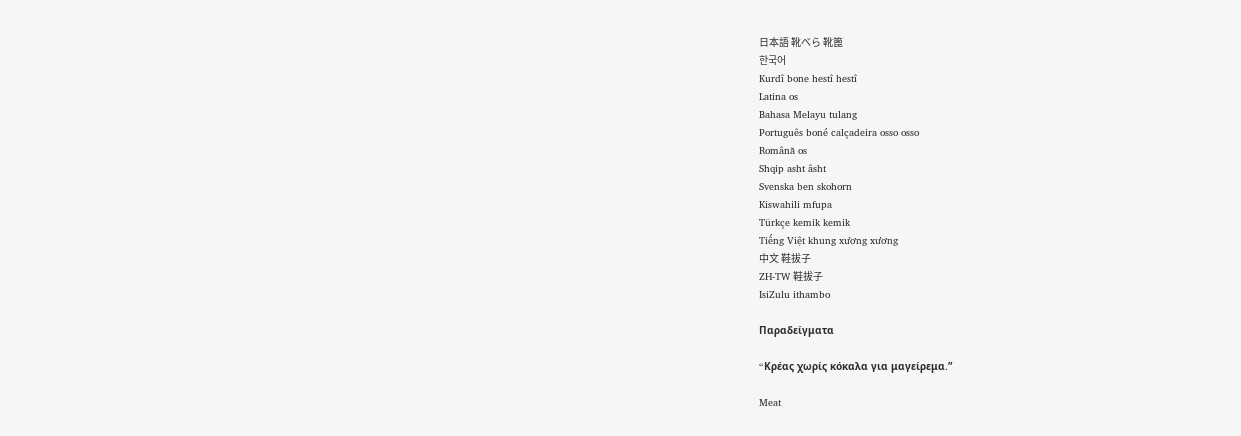日本語 靴べら 靴篦
한국어
Kurdî bone hestî hestî
Latina os
Bahasa Melayu tulang
Português boné calçadeira osso osso
Română os
Shqip asht âsht
Svenska ben skohorn
Kiswahili mfupa
Türkçe kemik kemik
Tiếng Việt khung xương xương
中文 鞋拔子
ZH-TW 鞋拔子
IsiZulu ithambo

Παραδείγματα

“Kρέας χωρίς κόκαλα για μαγείρεμα.”

Meat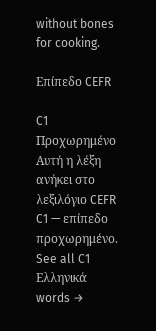without bones for cooking.

Επίπεδο CEFR

C1
Προχωρημένο
Αυτή η λέξη ανήκει στο λεξιλόγιο CEFR C1 — επίπεδο προχωρημένο.
See all C1 Ελληνικά words →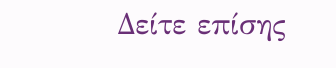Δείτε επίσης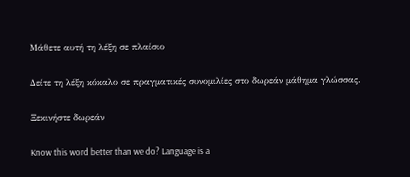Μάθετε αυτή τη λέξη σε πλαίσιο

Δείτε τη λέξη κόκαλο σε πραγματικές συνομιλίες στο δωρεάν μάθημα γλώσσας.

Ξεκινήστε δωρεάν

Know this word better than we do? Language is a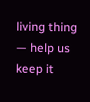living thing — help us keep it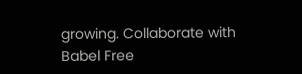growing. Collaborate with Babel Free